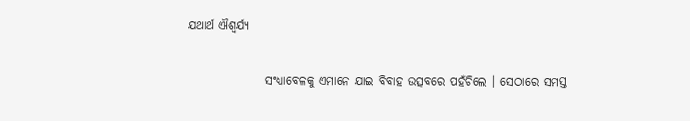ଯଥାର୍ଥ ଐଶ୍ୱର୍ଯ୍ୟ

                ସଂଧ୍ୟାବେଳକୁ ଏମାନେ ଯାଇ ବିବାହ ଉତ୍ସବରେ ପହଁଚିଲେ । ସେଠାରେ ସମସ୍ତ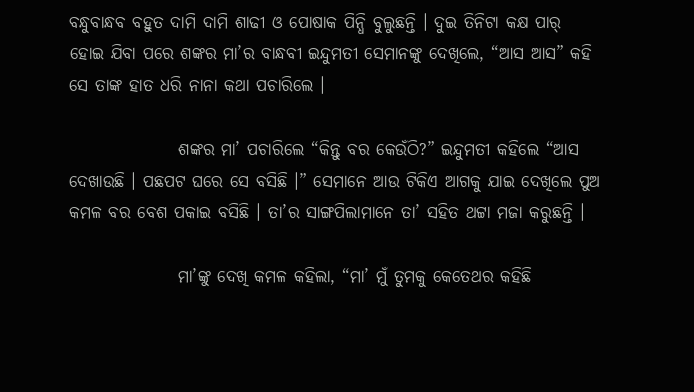ବନ୍ଧୁବାନ୍ଧବ ବହୁତ ଦାମି ଦାମି ଶାଢୀ ଓ ପୋଷାକ ପିନ୍ଧି ବୁଲୁଛନ୍ତି । ଦୁଇ ତିନିଟା କକ୍ଷ ପାର୍ ହୋଇ ଯିବା ପରେ ଶଙ୍କର ମା’ର ବାନ୍ଧବୀ ଇନ୍ଦୁମତୀ ସେମାନଙ୍କୁ ଦେଖିଲେ, “ଆସ ଆସ” କହି ସେ ତାଙ୍କ ହାତ ଧରି ନାନା କଥା ପଚାରିଲେ ।

                ଶଙ୍କର ମା’ ପଚାରିଲେ “କିନ୍ତୁ ବର କେଉଁଠି?” ଇନ୍ଦୁମତୀ କହିଲେ “ଆସ ଦେଖାଉଛି । ପଛପଟ ଘରେ ସେ ବସିଛି ।” ସେମାନେ ଆଉ ଟିକିଏ ଆଗକୁ ଯାଇ ଦେଖିଲେ ପୁଅ କମଳ ବର ବେଶ ପକାଇ ବସିଛି । ତା’ର ସାଙ୍ଗପିଲାମାନେ ତା’ ସହିତ ଥଟ୍ଟା ମଜା କରୁଛନ୍ତି ।

                ମା’ଙ୍କୁ ଦେଖି କମଳ କହିଲା, “ମା’ ମୁଁ ତୁମକୁ କେତେଥର କହିଛି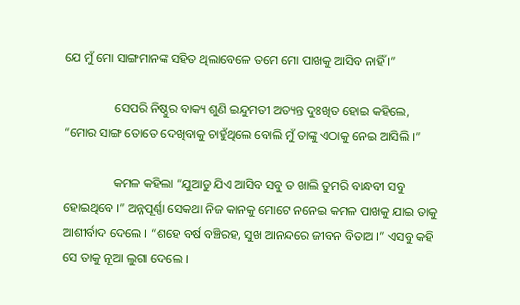ଯେ ମୁଁ ମୋ ସାଙ୍ଗମାନଙ୍କ ସହିତ ଥିଲାବେଳେ ତମେ ମୋ ପାଖକୁ ଆସିବ ନାହିଁ ।”

                ସେପରି ନିଷ୍ଠୁର ବାକ୍ୟ ଶୁଣି ଇନ୍ଦୁମତୀ ଅତ୍ୟନ୍ତ ଦୁଃଖିତ ହୋଇ କହିଲେ, “ମୋର ସାଙ୍ଗ ତୋତେ ଦେଖିବାକୁ ଚାହୁଁଥିଲେ ବୋଲି ମୁଁ ତାଙ୍କୁ ଏଠାକୁ ନେଇ ଆସିଲି ।”

                କମଳ କହିଲା “ଯୁଆଡୁ ଯିଏ ଆସିବ ସବୁ ତ ଖାଲି ତୁମରି ବାନ୍ଧବୀ ସବୁ ହୋଇଥିବେ ।” ଅନ୍ନପୂର୍ଣ୍ଣା ସେକଥା ନିଜ କାନକୁ ମୋଟେ ନନେଇ କମଳ ପାଖକୁ ଯାଇ ତାକୁ ଆଶୀର୍ବାଦ ଦେଲେ । “ଶହେ ବର୍ଷ ବଞ୍ଚିରହ, ସୁଖ ଆନନ୍ଦରେ ଜୀବନ ବିତାଅ ।” ଏସବୁ କହି ସେ ତାକୁ ନୂଆ ଲୁଗା ଦେଲେ ।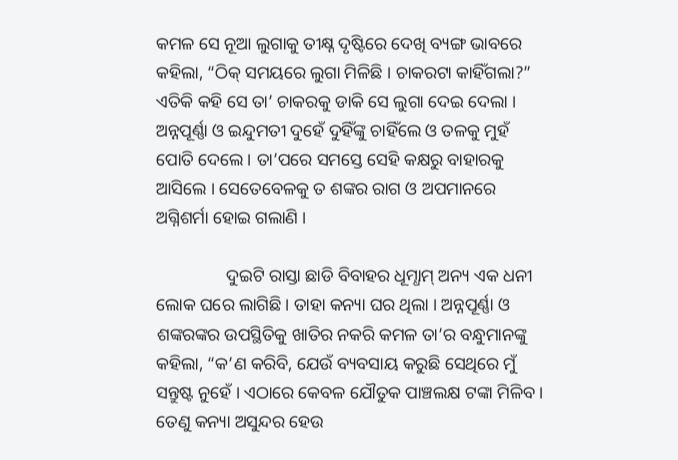କମଳ ସେ ନୂଆ ଲୁଗାକୁ ତୀକ୍ଷ୍ନ ଦୃଷ୍ଟିରେ ଦେଖି ବ୍ୟଙ୍ଗ ଭାବରେ କହିଲା, “ଠିକ୍ ସମୟରେ ଲୁଗା ମିଳିଛି । ଚାକରଟା କାହିଁଗଲା?” ଏତିକି କହି ସେ ତା’ ଚାକରକୁ ଡାକି ସେ ଲୁଗା ଦେଇ ଦେଲା । ଅନ୍ନପୂର୍ଣ୍ଣା ଓ ଇନ୍ଦୁମତୀ ଦୁହେଁ ଦୁହିଁଙ୍କୁ ଚାହିଁଲେ ଓ ତଳକୁ ମୁହଁ ପୋତି ଦେଲେ । ତା’ପରେ ସମସ୍ତେ ସେହି କକ୍ଷରୁ ବାହାରକୁ ଆସିଲେ । ସେତେବେଳକୁ ତ ଶଙ୍କର ରାଗ ଓ ଅପମାନରେ ଅଗ୍ନିଶର୍ମା ହୋଇ ଗଲାଣି ।

                ଦୁଇଟି ରାସ୍ତା ଛାଡି ବିବାହର ଧୂମ୍ଧାମ୍ ଅନ୍ୟ ଏକ ଧନୀ ଲୋକ ଘରେ ଲାଗିଛି । ତାହା କନ୍ୟା ଘର ଥିଲା । ଅନ୍ନପୂର୍ଣ୍ଣା ଓ ଶଙ୍କରଙ୍କର ଉପସ୍ଥିତିକୁ ଖାତିର ନକରି କମଳ ତା’ର ବନ୍ଧୁମାନଙ୍କୁ କହିଲା, “କ’ଣ କରିବି, ଯେଉଁ ବ୍ୟବସାୟ କରୁଛି ସେଥିରେ ମୁଁ ସନ୍ତୁଷ୍ଟ ନୁହେଁ । ଏଠାରେ କେବଳ ଯୌତୁକ ପାଞ୍ଚଲକ୍ଷ ଟଙ୍କା ମିଳିବ । ତେଣୁ କନ୍ୟା ଅସୁନ୍ଦର ହେଉ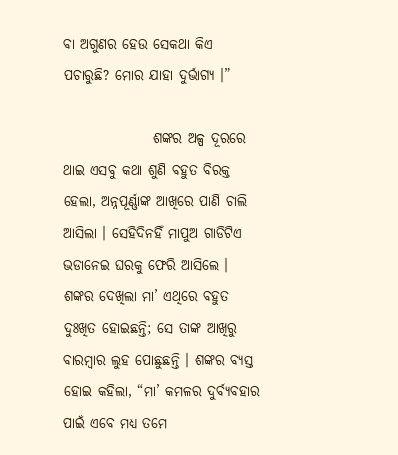ବା ଅଗୁଣର ହେଉ ସେକଥା କିଏ ପଚାରୁଛି? ମୋର ଯାହା ଦୁର୍ଭାଗ୍ୟ ।”

                ଶଙ୍କର ଅଳ୍ପ ଦୂରରେ ଥାଇ ଏସବୁ କଥା ଶୁଣି ବହୁତ ବିରକ୍ତ ହେଲା, ଅନ୍ନପୂର୍ଣ୍ଣାଙ୍କ ଆଖିରେ ପାଣି ଚାଲି ଆସିଲା । ସେହିଦିନହିଁ ମାପୁଅ ଗାଡିଟିଏ ଭଡାନେଇ ଘରକୁ ଫେରି ଆସିଲେ । ଶଙ୍କର ଦେଖିଲା ମା’ ଏଥିରେ ବହୁତ ଦୁଃଖିତ ହୋଇଛନ୍ତି; ସେ ତାଙ୍କ ଆଖିରୁ ବାରମ୍ବାର ଲୁହ ପୋଛୁଛନ୍ତି । ଶଙ୍କର ବ୍ୟସ୍ତ ହୋଇ କହିଲା, “ମା’ କମଳର ଦୁର୍ବ୍ୟବହାର ପାଇଁ ଏବେ ମଧ୍ୟ ତମେ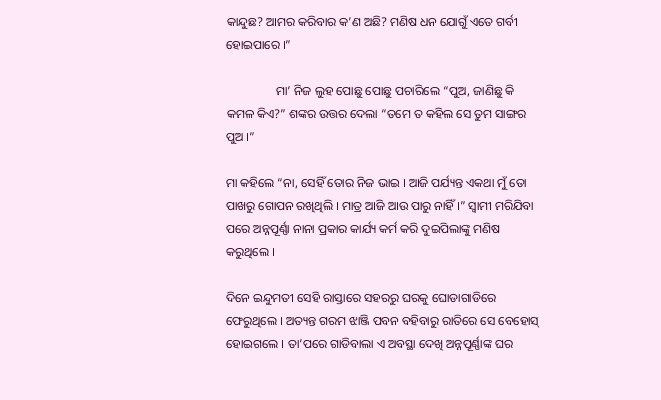କାନ୍ଦୁଛ? ଆମର କରିବାର କ’ଣ ଅଛି? ମଣିଷ ଧନ ଯୋଗୁଁ ଏତେ ଗର୍ବୀ ହୋଇପାରେ ।”

                ମା’ ନିଜ ଲୁହ ପୋଛୁ ପୋଛୁ ପଚାରିଲେ “ପୁଅ, ଜାଣିଛୁ କି କମଳ କିଏ?” ଶଙ୍କର ଉତ୍ତର ଦେଲା “ତମେ ତ କହିଲ ସେ ତୁମ ସାଙ୍ଗର ପୁଅ ।”

ମା କହିଲେ “ନା, ସେହିଁ ତୋର ନିଜ ଭାଇ । ଆଜି ପର୍ଯ୍ୟନ୍ତ ଏକଥା ମୁଁ ତୋ ପାଖରୁ ଗୋପନ ରଖିଥିଲି । ମାତ୍ର ଆଜି ଆଉ ପାରୁ ନାହିଁ ।” ସ୍ୱାମୀ ମରିଯିବା ପରେ ଅନ୍ନପୂର୍ଣ୍ଣା ନାନା ପ୍ରକାର କାର୍ଯ୍ୟ କର୍ମ କରି ଦୁଇପିଲାଙ୍କୁ ମଣିଷ କରୁଥିଲେ ।

ଦିନେ ଇନ୍ଦୁମତୀ ସେହି ରାସ୍ତାରେ ସହରରୁ ଘରକୁ ଘୋଡାଗାଡିରେ ଫେରୁଥିଲେ । ଅତ୍ୟନ୍ତ ଗରମ ଝାଞ୍ଜି ପବନ ବହିବାରୁ ରାତିରେ ସେ ବେହୋସ୍ ହୋଇଗଲେ । ତା’ପରେ ଗାଡିବାଲା ଏ ଅବସ୍ଥା ଦେଖି ଅନ୍ନପୂର୍ଣ୍ଣାଙ୍କ ଘର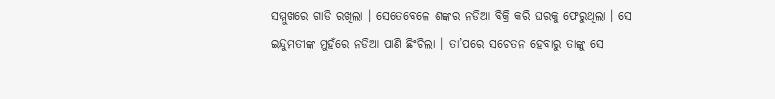ସମ୍ମୁଖରେ ଗାଡି ରଖିଲା । ସେତେବେଳେ ଶଙ୍କର ନଡିଆ ବିକ୍ରି କରି ଘରକୁ ଫେରୁଥିଲା । ସେ ଇନ୍ଦୁମତୀଙ୍କ ମୁହଁରେ ନଡିଆ ପାଣି ଛିଂଚିଲା । ତା’ପରେ ସଚେତନ ହେବାରୁ ତାଙ୍କୁ ସେ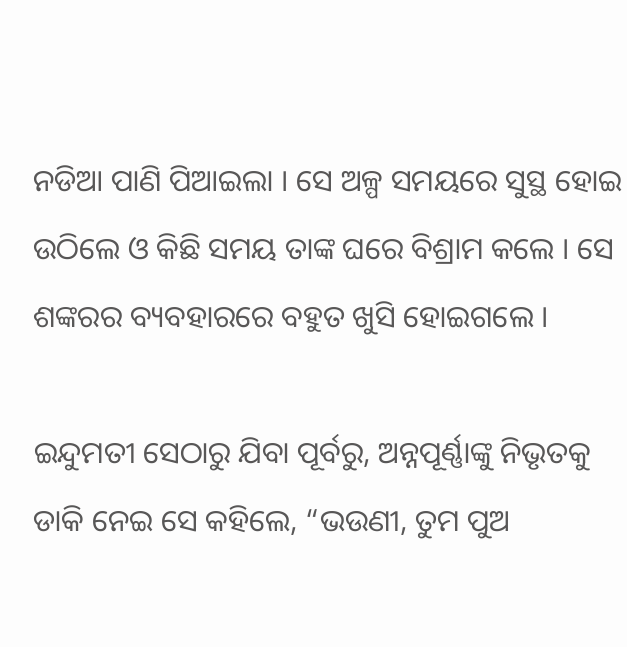ନଡିଆ ପାଣି ପିଆଇଲା । ସେ ଅଳ୍ପ ସମୟରେ ସୁସ୍ଥ ହୋଇ ଉଠିଲେ ଓ କିଛି ସମୟ ତାଙ୍କ ଘରେ ବିଶ୍ରାମ କଲେ । ସେ ଶଙ୍କରର ବ୍ୟବହାରରେ ବହୁତ ଖୁସି ହୋଇଗଲେ ।

ଇନ୍ଦୁମତୀ ସେଠାରୁ ଯିବା ପୂର୍ବରୁ, ଅନ୍ନପୂର୍ଣ୍ଣାଙ୍କୁ ନିଭୃତକୁ ଡାକି ନେଇ ସେ କହିଲେ, “ଭଉଣୀ, ତୁମ ପୁଅ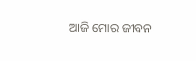ଆଜି ମୋର ଜୀବନ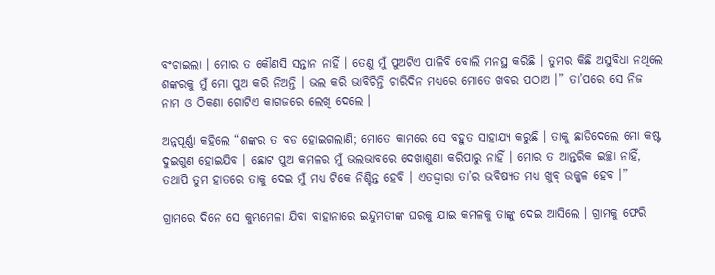ବଂଚାଇଲା । ମୋର ତ କୌଣସି ସନ୍ତାନ ନାହିଁ । ତେଣୁ ମୁଁ ପୁଅଟିଏ ପାଳିବି ବୋଲି ମନସ୍ଥ କରିଛି । ତୁମର କିଛି ଅସୁବିଧା ନଥିଲେ ଶଙ୍କରକୁ ମୁଁ ମୋ ପୁଅ କରି ନିଅନ୍ତି । ଭଲ କରି ଭାବିଚିନ୍ତି ଚାରିଦିନ ମଧ୍ୟରେ ମୋତେ ଖବର ପଠାଅ ।” ତା’ପରେ ସେ ନିଜ ନାମ ଓ ଠିକଣା ଗୋଟିଏ କାଗଜରେ ଲେଖି ଦେଲେ ।

ଅନ୍ନପୂର୍ଣ୍ଣା କହିଲେ “ଶଙ୍କର ତ ବଡ ହୋଇଗଲାଣି; ମୋତେ କାମରେ ସେ ବହୁତ ସାହାଯ୍ୟ କରୁଛି । ତାକୁ ଛାଡିଦେଲେ ମୋ କଷ୍ଟ ଦୁଇଗୁଣ ହୋଇଯିବ । ଛୋଟ ପୁଅ କମଳର ମୁଁ ଭଲଭାବରେ ଦେଖାଶୁଣା କରିପାରୁ ନାହିଁ । ମୋର ତ ଆନ୍ତରିକ ଇଚ୍ଛା ନାହିଁ, ତଥାପି ତୁମ ହାତରେ ତାକୁ ଦେଇ ମୁଁ ମଧ୍ୟ ଟିକେ ନିଶ୍ଚିନ୍ତ ହେବି । ଏତଦ୍ଦ୍ୱାରା ତା’ର ଭବିଷ୍ୟତ ମଧ୍ୟ ଖୁବ୍ ଉଜ୍ଜ୍ୱଳ ହେବ ।”

ଗ୍ରାମରେ ଦିନେ ସେ କୁମ୍ଭମେଳା ଯିବା ବାହାନାରେ ଇନ୍ଦୁମତୀଙ୍କ ଘରକୁ ଯାଇ କମଳକୁ ତାଙ୍କୁ ଦେଇ ଆସିଲେ । ଗ୍ରାମକୁ ଫେରି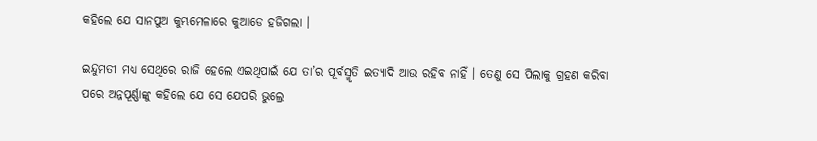କହିଲେ ଯେ ସାନପୁଅ କୁମ୍ଭମେଳାରେ କୁଆଡେ ହଜିଗଲା ।

ଇନ୍ଦୁମତୀ ମଧ୍ୟ ସେଥିରେ ରାଜି ହେଲେ ଏଇଥିପାଇଁ ଯେ ତା’ର ପୂର୍ବସ୍ମୃତି ଇତ୍ୟାଦି ଆଉ ରହିବ ନାହିଁ । ତେଣୁ ସେ ପିଲାକୁ ଗ୍ରହଣ କରିବା ପରେ ଅନ୍ନପୂର୍ଣ୍ଣାଙ୍କୁ କହିଲେ ଯେ ସେ ଯେପରି ଭୁଲ୍ରେ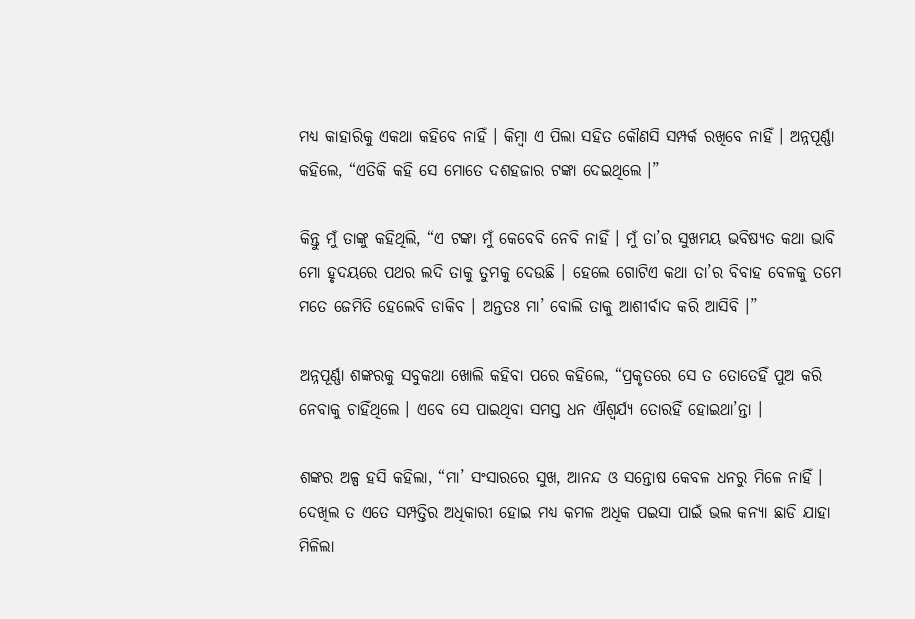ମଧ୍ୟ କାହାରିକୁ ଏକଥା କହିବେ ନାହିଁ । କିମ୍ବା ଏ ପିଲା ସହିତ କୌଣସି ସମ୍ପର୍କ ରଖିବେ ନାହିଁ । ଅନ୍ନପୂର୍ଣ୍ଣା କହିଲେ, “ଏତିକି କହି ସେ ମୋତେ ଦଶହଜାର ଟଙ୍କା ଦେଇଥିଲେ ।”

କିନ୍ତୁ ମୁଁ ତାଙ୍କୁ କହିଥିଲି, “ଏ ଟଙ୍କା ମୁଁ କେବେବି ନେବି ନାହିଁ । ମୁଁ ତା’ର ସୁଖମୟ ଭବିଷ୍ୟତ କଥା ଭାବି ମୋ ହୃଦୟରେ ପଥର ଲଦି ତାକୁ ତୁମକୁ ଦେଉଛି । ହେଲେ ଗୋଟିଏ କଥା ତା’ର ବିବାହ ବେଳକୁ ତମେ ମତେ ଜେମିତି ହେଲେବି ଡାକିବ । ଅନ୍ତତଃ ମା’ ବୋଲି ତାକୁ ଆଶୀର୍ବାଦ କରି ଆସିବି ।”

ଅନ୍ନପୂର୍ଣ୍ଣା ଶଙ୍କରକୁ ସବୁକଥା ଖୋଲି କହିବା ପରେ କହିଲେ, “ପ୍ରକୃତରେ ସେ ତ ତୋତେହିଁ ପୁଅ କରି ନେବାକୁ ଚାହିଁଥିଲେ । ଏବେ ସେ ପାଇଥିବା ସମସ୍ତ ଧନ ଐଶ୍ୱର୍ଯ୍ୟ ତୋରହିଁ ହୋଇଥା’ନ୍ତା ।

ଶଙ୍କର ଅଳ୍ପ ହସି କହିଲା, “ମା’ ସଂସାରରେ ସୁଖ, ଆନନ୍ଦ ଓ ସନ୍ତୋଷ କେବଳ ଧନରୁ ମିଳେ ନାହିଁ । ଦେଖିଲ ତ ଏତେ ସମ୍ପତ୍ତିର ଅଧିକାରୀ ହୋଇ ମଧ୍ୟ କମଳ ଅଧିକ ପଇସା ପାଇଁ ଭଲ କନ୍ୟା ଛାଡି ଯାହା ମିଳିଲା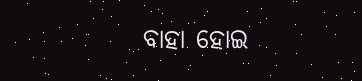ବାହା ହୋଇ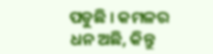ପଡୁଛି । କମଳର ଧନ ଅଛି, କିନ୍ତୁ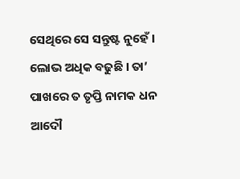ସେଥିରେ ସେ ସନ୍ତୁଷ୍ଟ ନୁହେଁ । ଲୋଭ ଅଧିକ ବଢୁଛି । ତା’ ପାଖରେ ତ ତୃପ୍ତି ନାମକ ଧନ ଆଦୌ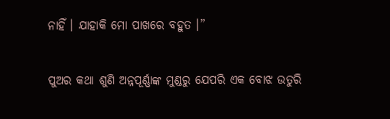ନାହିଁ । ଯାହାକି ମୋ ପାଖରେ ବହୁତ ।”

ପୁଅର କଥା ଶୁଣି ଅନ୍ନପୂର୍ଣ୍ଣାଙ୍କ ମୁଣ୍ଡରୁ ଯେପରି ଏକ ବୋଝ ଉତୁରି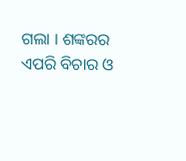ଗଲା । ଶଙ୍କରର ଏପରି ବିଚାର ଓ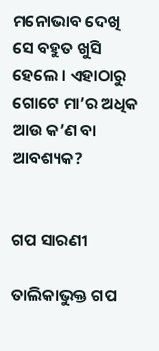ମନୋଭାବ ଦେଖି ସେ ବହୁତ ଖୁସି ହେଲେ । ଏହାଠାରୁ ଗୋଟେ ମା’ର ଅଧିକ ଆଉ କ’ଣ ବା ଆବଶ୍ୟକ?


ଗପ ସାରଣୀ

ତାଲିକାଭୁକ୍ତ ଗପ